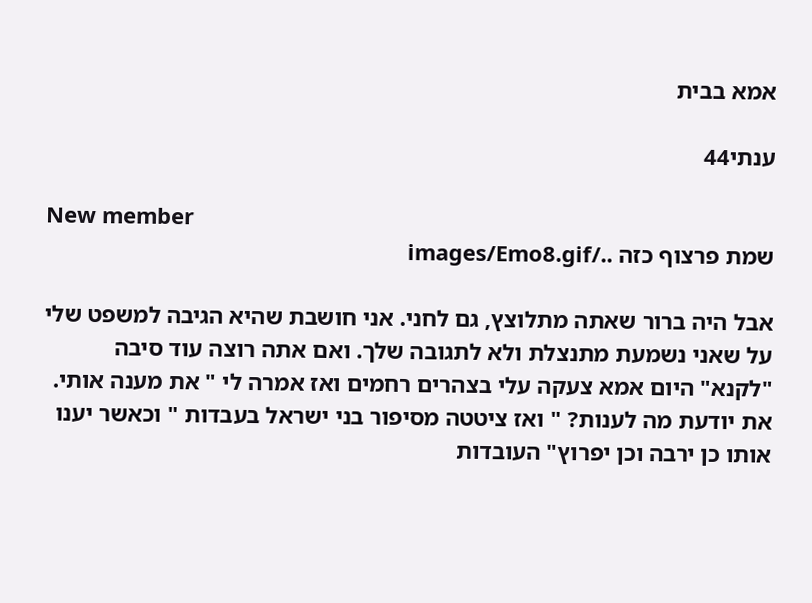אמא בבית

ענתי44

New member
שמת פרצוף כזה ../images/Emo8.gif

אבל היה ברור שאתה מתלוצץ, גם לחני. אני חושבת שהיא הגיבה למשפט שלי על שאני נשמעת מתנצלת ולא לתגובה שלך. ואם אתה רוצה עוד סיבה "לקנא" היום אמא צעקה עלי בצהרים רחמים ואז אמרה לי " את מענה אותי. את יודעת מה לענות? " ואז ציטטה מסיפור בני ישראל בעבדות " וכאשר יענו אותו כן ירבה וכן יפרוץ" העובדות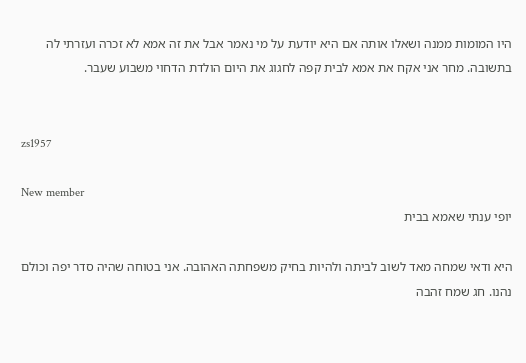היו המומות ממנה ושאלו אותה אם היא יודעת על מי נאמר אבל את זה אמא לא זכרה ועזרתי לה בתשובה. מחר אני אקח את אמא לבית קפה לחגוג את היום הולדת הדחוי משבוע שעבר.


zs1957

New member
יופי ענתי שאמא בבית

היא ודאי שמחה מאד לשוב לביתה ולהיות בחיק משפחתה האהובה. אני בטוחה שהיה סדר יפה וכולם נהנו. חג שמח זהבה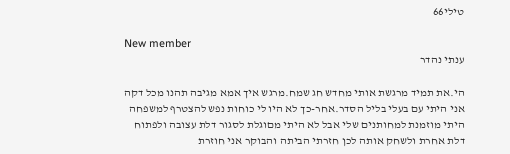טילי66

New member
ענתי נהדר

הי.את תמיד מרגשת אותי מחדש חג שמח.מרגש איך אמא מגיבה תהנו מכל דקה אני היתי עם בעלי בליל הסדר.אחר-כך לא היו לי כוחות נפש להצטרף למשפחה היתי מוזמנת למחותנים שלי אבל לא היתי מםוגלת לסגור דלת עצובה ולפתוח דלת אחרת ולשחק אותה לכן חזרתי הביתה והבוקר אני חוזרת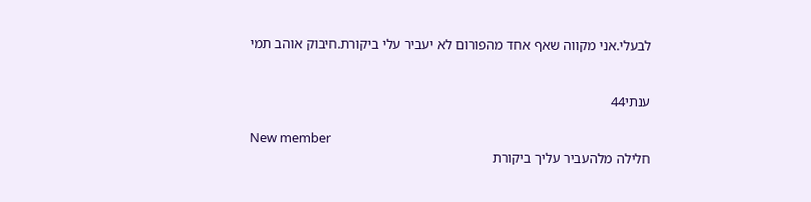לבעלי.אני מקווה שאף אחד מהפורום לא יעביר עלי ביקורת.חיבוק אוהב תמי


ענתי44

New member
חלילה מלהעביר עליך ביקורת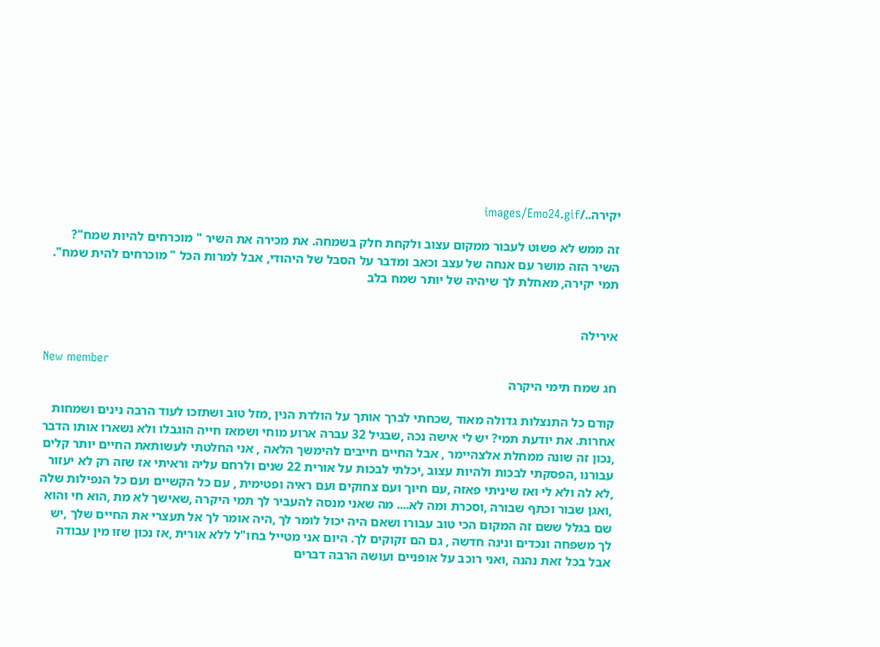יקירה../images/Emo24.gif

זה ממש לא פשוט לעבור ממקום עצוב ולקחת חלק בשמחה. את מכירה את השיר " מוכרחים להיות שמח"? השיר הזה מושר עם אנחה של עצב וכאב ומדבר על הסבל של היהודי, אבל למרות הכל " מוכרחים להית שמח". תמי יקירה, מאחלת לך שיהיה של יותר שמח בלב


אירילה

New member
חג שמח תימי היקרה

קודם כל התנצלות גדולה מאוד ,שכחתי לברך אותך על הולדת הנין ,מזל טוב ושתזכו לעוד הרבה נינים ושמחות אחרות. את יודעת תמי? יש לי אישה נכה ,שבגיל 32 עברה ארוע מוחי ושמאז חייה הוגבלו ולא נשארו אותו הדבר ,נכון זה שונה ממחלת אלצהיימר , אבל החיים חייבים להימשך הלאה , אני החלטתי לעשותאת החיים יותר קלים עבורנו ,הפסקתי לבכות ולהיות עצוב ,יכלתי לבכות על אורית 22 שנים ולרחם עליה וראיתי אז שזה רק לא יעזור ,לא לה ולא לי ואז שיניתי פאזה ,עם חיוך ועם צחוקים ועם ראיה ופטימית , עם כל הקשיים ועם כל הנפילות שלה ,ואגן שבור וכתף שבורה ,וסכרת ומה לא.... מה שאני מנסה להעביר לך תמי היקרה ,שאישך לא מת ,הוא חי והוא שם בגלל ששם זה המקום הכי טוב עבורו ושאם היה יכול לומר לך ,היה אומר לך אל תעצרי את החיים שלך ,יש לך משפחה ונכדים ונינה חדשה , גם הם זקוקים לך. היום אני מטייל בחו"ל ללא אורית ,אז נכון שזו מין עבודה אבל בכל זאת נהנה ,ואני רוכב על אופניים ועושה הרבה דברים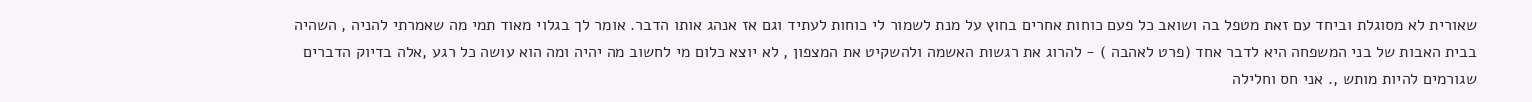שאורית לא מסוגלת וביחד עם זאת מטפל בה ושואב כל פעם כוחות אחרים בחוץ על מנת לשמור לי כוחות לעתיד וגם אז אנהג אותו הדבר. אומר לך בגלוי מאוד תמי מה שאמרתי להניה , השהיה בבית האבות של בני המשפחה היא לדבר אחד (פרט לאהבה ) - להרוג את רגשות האשמה ולהשקיט את המצפון , לא יוצא כלום מי לחשוב מה יהיה ומה הוא עושה כל רגע ,אלה בדיוק הדברים שגורמים להיות מותש ,. אני חס וחלילה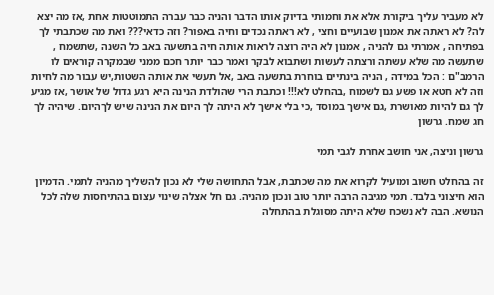לא מעביר עליך ביקורת אלא את וחמותי בדיוק אותו הדבר והניה כבר עברה התמוטטות אחת ,אז מה יצא לה? לא ראתה את אמנון שבועיים וחצי , לא ראתה נכדים וחיה באפור? וזה כדאי??? ואת מה שכתבתי לך בפתיחה , אמרתי גם להניה , אמנון לא היה רוצה לראות אותה חיה בתשעה באב כל השנה ,שתשמח , שתעשה מה שלא עשתה ורצתה לעשות ושתבוא לבקר ואמר כבר יותר חכם ממני שבמקרה קוראים לו הרמב"ם : הכל במידה , הניה בינתיים בוחרת בתשעה באב ,אל תעשי את אותה השטות,יש עבור מה לחיות וזה לא חטא או פשע גם לשמוח ,בהחלט לא!!! וכתבת הרי שהולדת הנינה היא רגע גדול של אושר ,אז מגיע לך גם להיות מאושרת ,גם אישך במוסד ,כי בלי אישך לא היתה לך היום את הנינה שיש לךהיום. שיהיה לך חג שמח. גרשון

גרשון וניצה, אני חושב אחרת לגבי תמי

זה בהחלט חשוב ומועיל לקרוא את מה שכתבת, אבל התחושה שלי לא נכון להשליך מהניה לתמי. הדמיון הוא חיצוני בלבד. תמי מגיבה הרבה יותר טוב ונכון מהניה. גם חל אצלה שינוי עצום בהתיחסות שלה לכל הנושא. הבה לא נשכח שלא היתה מסוגלת בהתחלה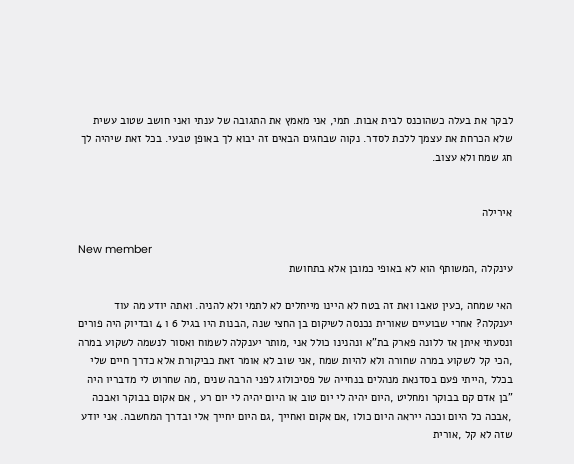לבקר את בעלה כשהוכנס לבית אבות. תמי, אני מאמץ את התגובה של ענתי ואני חושב שטוב עשית שלא הכרחת את עצמך ללכת לסדר. נקוה שבחגים הבאים זה יבוא לך באופן טבעי. בכל זאת שיהיה לך חג שמח ולא עצוב.


אירילה

New member
עינקלה ,המשותף הוא לא באופי כמובן אלא בתחושת

האי שמחה ,כעין טאבו ואת זה בטח לא היינו מייחלים לא לתמי ולא להניה. ואתה יודע מה עוד יענקלה? אחרי שבועיים שאורית נכנסה לשיקום בן החצי שנה ,הבנות היו בגיל 6 ו 4 ובדיוק היה פורים ונסעתי איתן אז ללונה פארק בת"א ונהנינו כולל אני ,מותר יענקלה לשמוח ואסור לנשמה לשקוע במרה ,הכי קל לשקוע במרה שחורה ולא להיות שמח ,אני שוב לא אומר זאת כביקורת אלא כדרך חיים שלי בכלל ,הייתי פעם בסדנאת מנהלים בנחייה של פסיכולוג לפני הרבה שנים ,מה שחרוט לי מדבריו היה "בן אדם קם בבוקר ומחליט ,היום יהיה לי יום טוב או היום יהיה לי יום רע , אם אקום בבוקר ואבכה ,אבכה כל היום וככה ייראה היום כולו ,אם אקום ואחייך ,גם היום יחייך אלי ובדרך המחשבה. אני יודע שזה לא קל ,אורית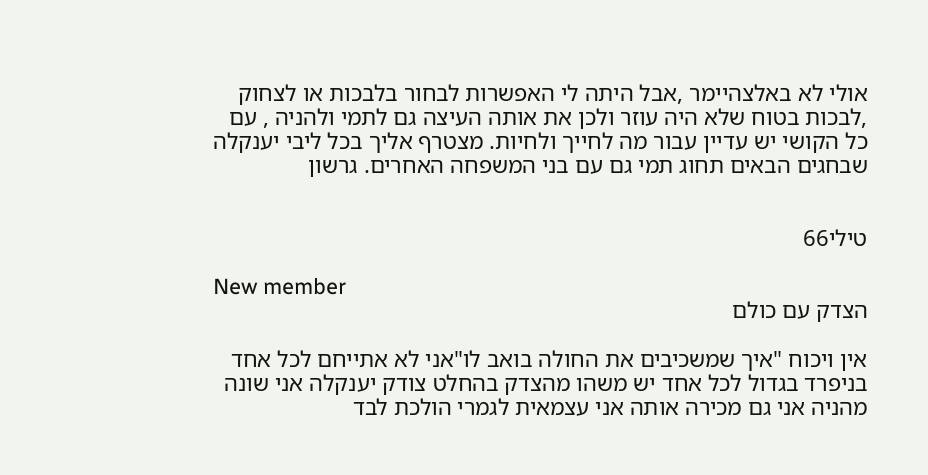אולי לא באלצהיימר ,אבל היתה לי האפשרות לבחור בלבכות או לצחוק ,לבכות בטוח שלא היה עוזר ולכן את אותה העיצה גם לתמי ולהניה , עם כל הקושי יש עדיין עבור מה לחייך ולחיות. מצטרף אליך בכל ליבי יענקלה שבחגים הבאים תחוג תמי גם עם בני המשפחה האחרים. גרשון


טילי66

New member
הצדק עם כולם

אין ויכוח "איך שמשכיבים את החולה בואב לו"אני לא אתייחם לכל אחד בניפרד בגדול לכל אחד יש משהו מהצדק בהחלט צודק יענקלה אני שונה מהניה אני גם מכירה אותה אני עצמאית לגמרי הולכת לבד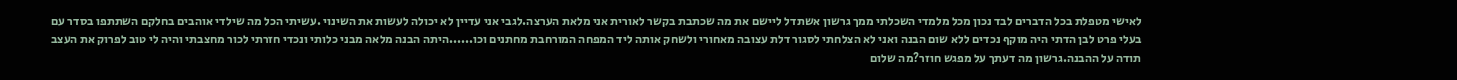לאישי מטפלת בכל הדברים לבד נכון מכל מלמדי השכלתי ממך גרשון אשתדל ליישם את מה שכתבת בקשר לאורית אני מלאת הערצה.לגבי אני עדיין לא יכולה לעשות את השינוי .עשיתי הכל מה שילדי אוהבים בחלקם השתתפו בסדר עם בעלי פרט לבן הדתי היה מוקף נכדים ללא שום הבנה ואני לא הצלחתי לסגור דלת עצובה מאחורי ולשחק אותה ליד המפחה המורחבת מחתנים וכו......היתה הבנה מלאה מבני כלותי ונכדי חזרתי לכור מחצבתי והיה לי טוב לפרוק את העצב תודה על ההבנה.גרשון מה דעתך על מפגש חוזר?מה שלום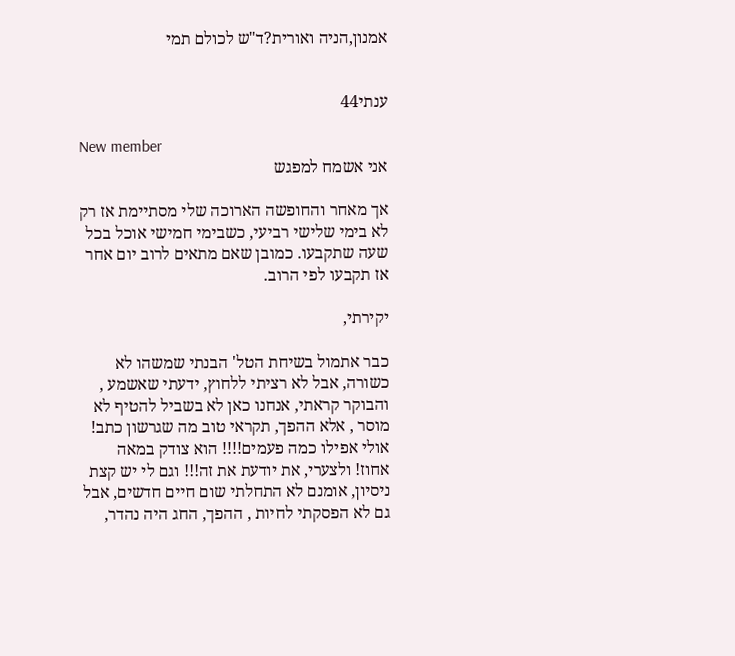אמנון,הניה ואורית?ד"ש לכולם תמי


ענתי44

New member
אני אשמח למפגש

אך מאחר והחופשה הארוכה שלי מסתיימת אז רק לא בימי שלישי רביעי, כשבימי חמישי אוכל בכל שעה שתקבעו. כמובן שאם מתאים לרוב יום אחר אז תקבעו לפי הרוב.

יקירתי,

כבר אתמול בשיחת הטל' הבנתי שמשהו לא כשורה, אבל לא רציתי ללחוץ, ידעתי שאשמע , והבוקר קראתי, אנחנו כאן לא בשביל להטיף לא מוסר , אלא ההפך, תקראי טוב מה שגרשון כתב! אולי אפילו כמה פעמים!!!! הוא צודק במאה אחוז! ולצערי, את יודעת את זה!!! וגם לי יש קצת ניסיון, אומנם לא התחלתי שום חיים חדשים, אבל גם לא הפסקתי לחיות , ההפך, החג היה נהדר,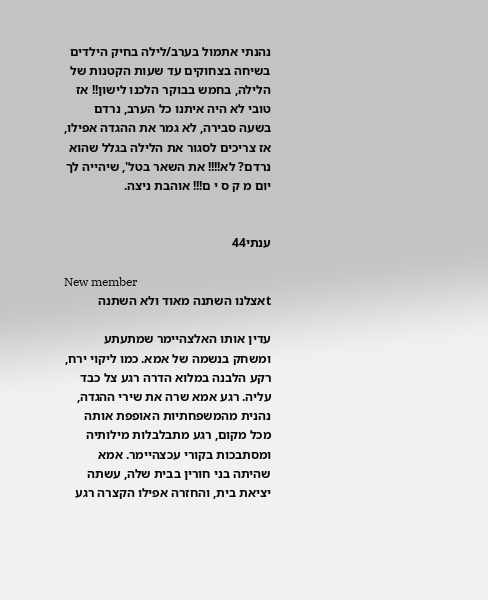נהנתי אתמול בערב/לילה בחיק הילדים בשיחה בצחוקים עד שעות הקטנות של הלילה, בחמש בבוקר הלכנו לישון!! אז טובי לא היה איתנו כל הערב, נרדם בשעה סבירה, לא גמר את ההגדה אפילו, אז צריכים לסגור את הלילה בגלל שהוא נרדם? לא!!!! את השאר בטל', שיהייה לך יום מ ק ס י ם!!! אוהבת ניצה.


ענתי44

New member
tאצלנו השתנה מאוד ולא השתנה

עדין אותו האלצהיימר שמתעתע ומשחק בנשמה של אמא. כמו ליקוי ירח, רקע הלבנה במלוא הדרה רגע צל כבד עליה. רגע אמא שרה את שירי ההגדה, נהנית מהמשפחתיות האופפת אותה מכל מקום, רגע מתבלבלות מילותיה ומסתבכות בקורי עכצהיימר. אמא שהיתה בני חורין בבית שלה, עשתה יציאת בית, והחזרה אפילו הקצרה רגע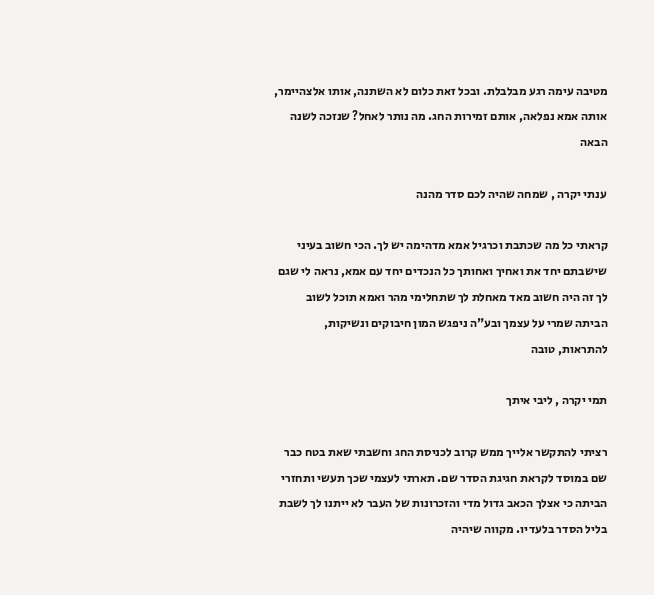מטיבה עימה רגע מבלבלת. ובכל זאת כלום לא השתנה, אותו אלצהיימר, אותה אמא נפלאה, אותם זמירות החג. מה נותר לאחל? שנזכה לשנה הבאה

ענתי יקרה , שמחה שהיה לכם סדר מהנה

קראתי כל מה שכתבת וכרגיל אמא מדהימה יש לך. הכי חשוב בעיני שישבתם יחד את ואחיך ואחותך כל הנכדים יחד עם אמא, נראה לי שגם לך זה היה חשוב מאד מאחלת לך שתחלימי מהר ואמא תוכל לשוב הביתה שמרי על עצמך ובע"ה ניפגש המון חיבוקים ונשיקות, להתראות, טובה

תמי יקרה , ליבי איתך

רציתי להתקשר אלייך ממש קרוב לכניסת החג וחשבתי שאת בטח כבר שם במוסד לקראת חגיגת הסדר שם. תארתי לעצמי שכך תעשי ותחזרי הביתה כי אצלך הכאב גדול מדי והזכרונות של העבר לא ייתנו לך לשבת בליל הסדר בלעדיו. מקווה שיהיה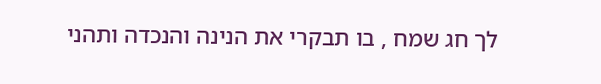לך חג שמח , בו תבקרי את הנינה והנכדה ותהני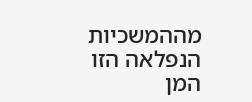מההמשכיות הנפלאה הזו המן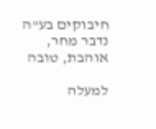חיבוקים בע"ה נדבר מחר, אוהבת, טובה

למעלה